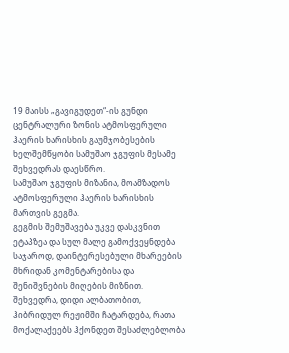19 მაისს „გავიგუდეთ“-ის გუნდი ცენტრალური ზონის ატმოსფერული ჰაერის ხარისხის გაუმჯობესების ხელშემწყობი სამუშაო ჯგუფის მესამე შეხვედრას დაესწრო.
სამუშაო ჯგუფის მიზანია, მოამზადოს ატმოსფერული ჰაერის ხარისხის მართვის გეგმა.
გეგმის შემუშავება უკვე დასკვნით ეტაპზეა და სულ მალე გამოქვეყნდება საჯაროდ, დაინტერესებული მხარეების მხრიდან კომენტარებისა და შენიშვნების მიღების მიზნით. შეხვედრა, დიდი ალბათობით, ჰიბრიდულ რეჟიმში ჩატარდება, რათა მოქალაქეებს ჰქონდეთ შესაძლებლობა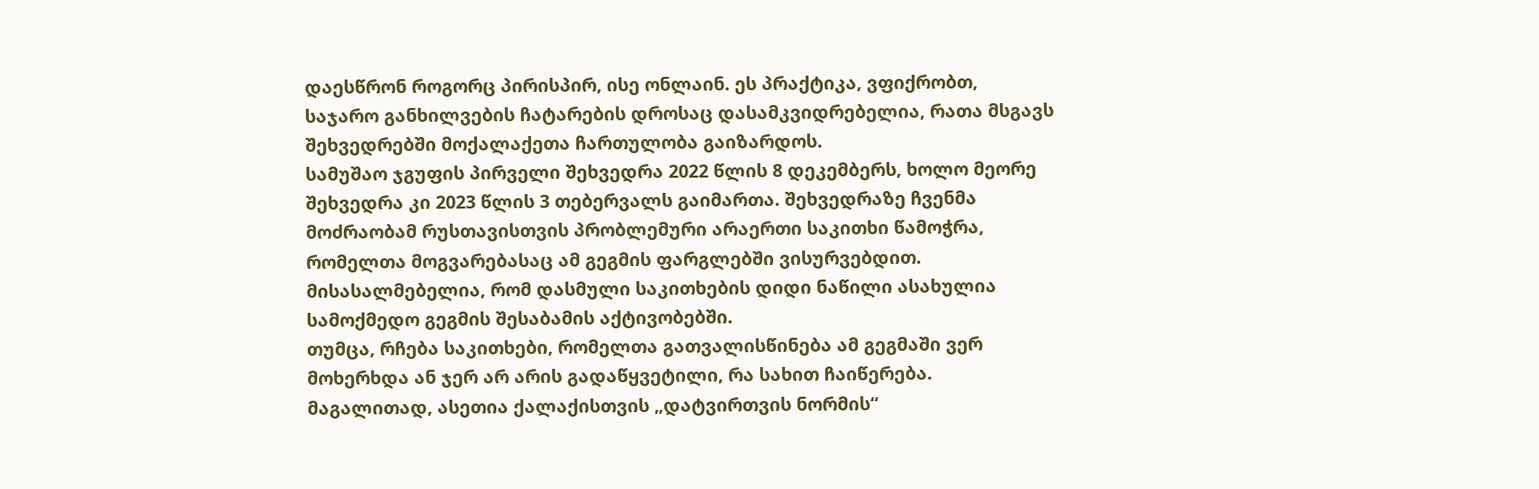დაესწრონ როგორც პირისპირ, ისე ონლაინ. ეს პრაქტიკა, ვფიქრობთ, საჯარო განხილვების ჩატარების დროსაც დასამკვიდრებელია, რათა მსგავს შეხვედრებში მოქალაქეთა ჩართულობა გაიზარდოს.
სამუშაო ჯგუფის პირველი შეხვედრა 2022 წლის 8 დეკემბერს, ხოლო მეორე შეხვედრა კი 2023 წლის 3 თებერვალს გაიმართა. შეხვედრაზე ჩვენმა მოძრაობამ რუსთავისთვის პრობლემური არაერთი საკითხი წამოჭრა, რომელთა მოგვარებასაც ამ გეგმის ფარგლებში ვისურვებდით. მისასალმებელია, რომ დასმული საკითხების დიდი ნაწილი ასახულია სამოქმედო გეგმის შესაბამის აქტივობებში.
თუმცა, რჩება საკითხები, რომელთა გათვალისწინება ამ გეგმაში ვერ მოხერხდა ან ჯერ არ არის გადაწყვეტილი, რა სახით ჩაიწერება.
მაგალითად, ასეთია ქალაქისთვის „დატვირთვის ნორმის“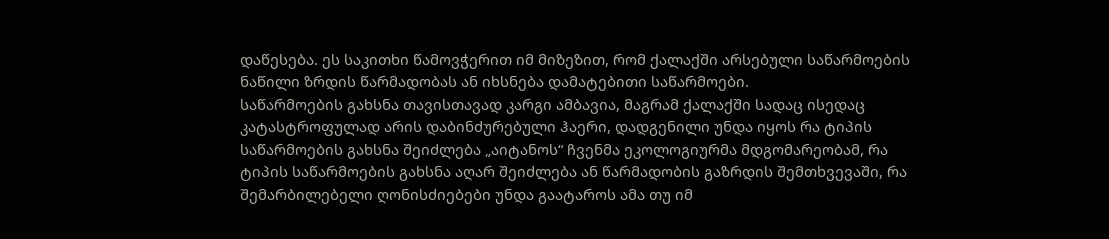დაწესება. ეს საკითხი წამოვჭერით იმ მიზეზით, რომ ქალაქში არსებული საწარმოების ნაწილი ზრდის წარმადობას ან იხსნება დამატებითი საწარმოები.
საწარმოების გახსნა თავისთავად კარგი ამბავია, მაგრამ ქალაქში სადაც ისედაც კატასტროფულად არის დაბინძურებული ჰაერი, დადგენილი უნდა იყოს რა ტიპის საწარმოების გახსნა შეიძლება „აიტანოს“ ჩვენმა ეკოლოგიურმა მდგომარეობამ, რა ტიპის საწარმოების გახსნა აღარ შეიძლება ან წარმადობის გაზრდის შემთხვევაში, რა შემარბილებელი ღონისძიებები უნდა გაატაროს ამა თუ იმ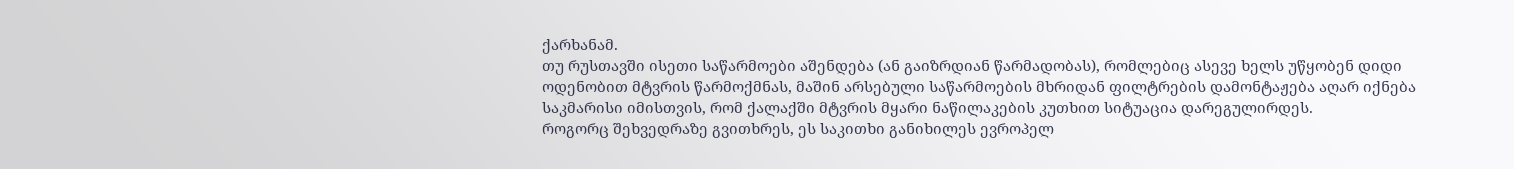ქარხანამ.
თუ რუსთავში ისეთი საწარმოები აშენდება (ან გაიზრდიან წარმადობას), რომლებიც ასევე ხელს უწყობენ დიდი ოდენობით მტვრის წარმოქმნას, მაშინ არსებული საწარმოების მხრიდან ფილტრების დამონტაჟება აღარ იქნება საკმარისი იმისთვის, რომ ქალაქში მტვრის მყარი ნაწილაკების კუთხით სიტუაცია დარეგულირდეს.
როგორც შეხვედრაზე გვითხრეს, ეს საკითხი განიხილეს ევროპელ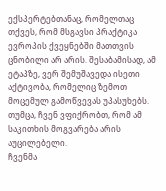ექსპერტებთანაც, რომელთაც თქვეს, რომ მსგავსი პრაქტიკა ევროპის ქვეყნებში მათთვის ცნობილი არ არის. შესაბამისად, ამ ეტაპზე, ვერ შემუშავედა ისეთი აქტივობა, რომელიც ზემოთ მოცემულ გამოწვევას უპასუხებს. თუმცა, ჩვენ ვფიქრობთ, რომ ამ საკითხის მოგვარება არის აუცილებელი.
ჩვენმა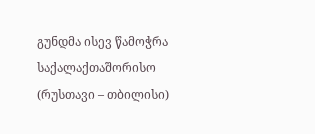გუნდმა ისევ წამოჭრა საქალაქთაშორისო (რუსთავი – თბილისი)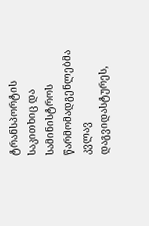ტრანსპორტის საკითხიც და სამინისტროს წარმომადგენლებმა კვლავ დაგვიდასტურეს,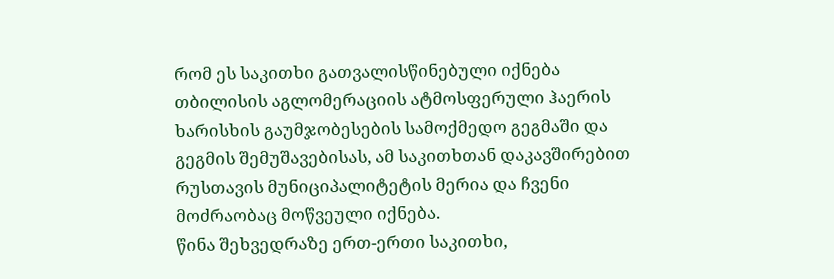რომ ეს საკითხი გათვალისწინებული იქნება თბილისის აგლომერაციის ატმოსფერული ჰაერის ხარისხის გაუმჯობესების სამოქმედო გეგმაში და გეგმის შემუშავებისას, ამ საკითხთან დაკავშირებით რუსთავის მუნიციპალიტეტის მერია და ჩვენი მოძრაობაც მოწვეული იქნება.
წინა შეხვედრაზე ერთ-ერთი საკითხი,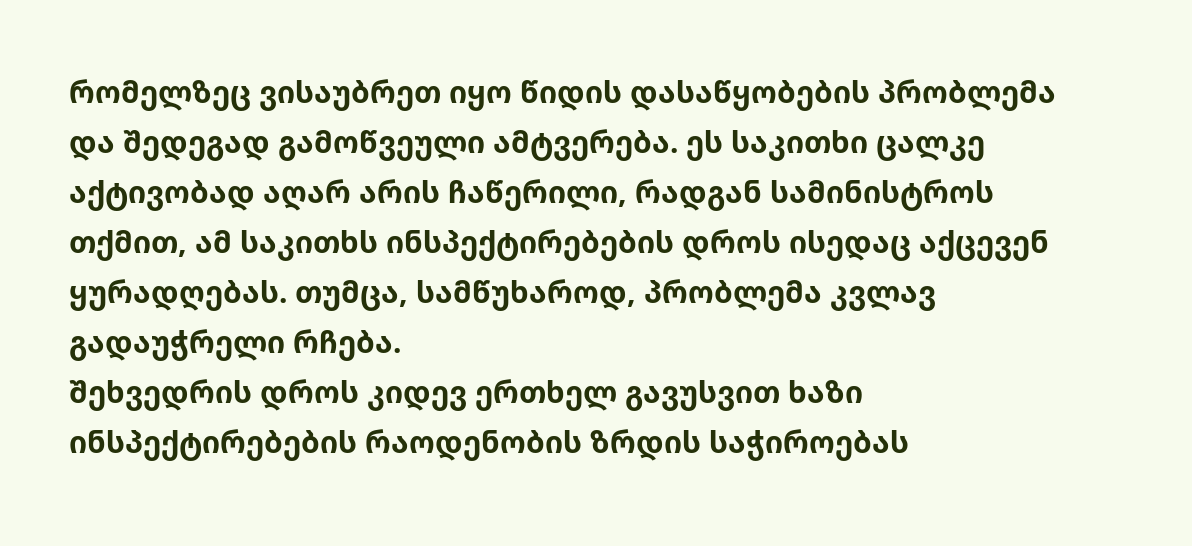რომელზეც ვისაუბრეთ იყო წიდის დასაწყობების პრობლემა და შედეგად გამოწვეული ამტვერება. ეს საკითხი ცალკე აქტივობად აღარ არის ჩაწერილი, რადგან სამინისტროს თქმით, ამ საკითხს ინსპექტირებების დროს ისედაც აქცევენ ყურადღებას. თუმცა, სამწუხაროდ, პრობლემა კვლავ გადაუჭრელი რჩება.
შეხვედრის დროს კიდევ ერთხელ გავუსვით ხაზი ინსპექტირებების რაოდენობის ზრდის საჭიროებას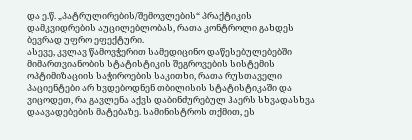და ე.წ. „პატრულირების/შემოვლების“ პრაქტიკის დამკვიდრების აუცილებლობას, რათა კონტროლი გახდეს ბევრად უფრო ეფექტური.
ასევე, კვლავ წამოვჭერით სამედიცინო დაწესებულებებში მიმართვიანობის სტატისტიკის შეგროვების სისტემის ოპტიმიზაციის საჭიროების საკითხი, რათა რუსთაველი პაციენტები არ ხვდებოდნენ თბილისის სტატისტიკაში და ვიცოდეთ, რა გავლენა აქვს დაბინძურებულ ჰაერს სხვადასხვა დაავადებების მატებაზე. სამინისტროს თქმით, ეს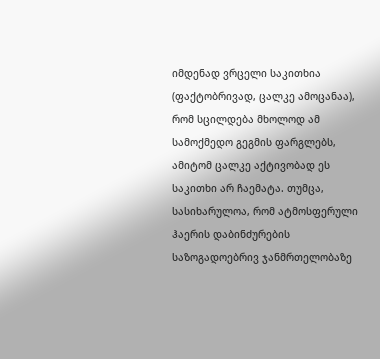იმდენად ვრცელი საკითხია (ფაქტობრივად, ცალკე ამოცანაა), რომ სცილდება მხოლოდ ამ სამოქმედო გეგმის ფარგლებს, ამიტომ ცალკე აქტივობად ეს საკითხი არ ჩაემატა. თუმცა, სასიხარულოა, რომ ატმოსფერული ჰაერის დაბინძურების საზოგადოებრივ ჯანმრთელობაზე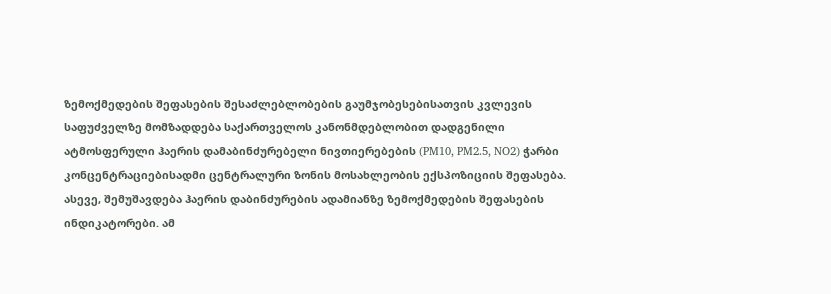ზემოქმედების შეფასების შესაძლებლობების გაუმჯობესებისათვის კვლევის საფუძველზე მომზადდება საქართველოს კანონმდებლობით დადგენილი ატმოსფერული ჰაერის დამაბინძურებელი ნივთიერებების (PM10, PM2.5, NO2) ჭარბი კონცენტრაციებისადმი ცენტრალური ზონის მოსახლეობის ექსპოზიციის შეფასება. ასევე, შემუშავდება ჰაერის დაბინძურების ადამიანზე ზემოქმედების შეფასების ინდიკატორები. ამ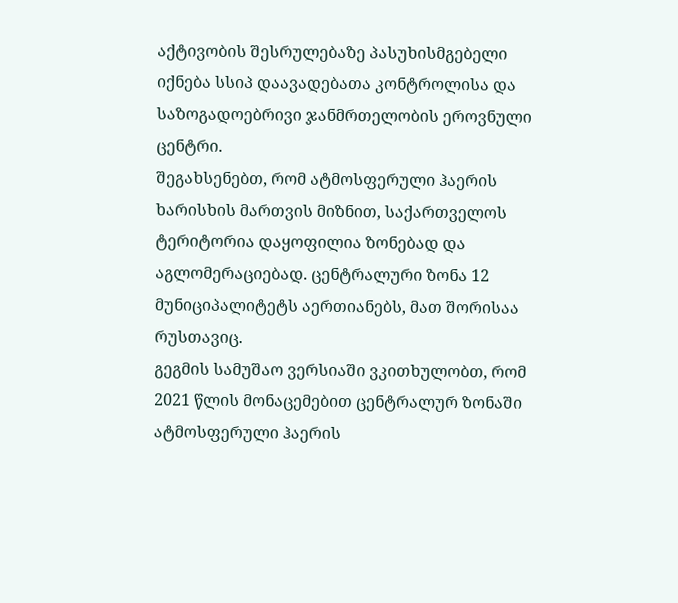აქტივობის შესრულებაზე პასუხისმგებელი იქნება სსიპ დაავადებათა კონტროლისა და საზოგადოებრივი ჯანმრთელობის ეროვნული ცენტრი.
შეგახსენებთ, რომ ატმოსფერული ჰაერის ხარისხის მართვის მიზნით, საქართველოს ტერიტორია დაყოფილია ზონებად და აგლომერაციებად. ცენტრალური ზონა 12 მუნიციპალიტეტს აერთიანებს, მათ შორისაა რუსთავიც.
გეგმის სამუშაო ვერსიაში ვკითხულობთ, რომ 2021 წლის მონაცემებით ცენტრალურ ზონაში ატმოსფერული ჰაერის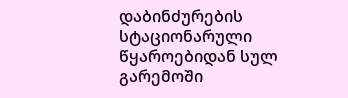დაბინძურების სტაციონარული წყაროებიდან სულ გარემოში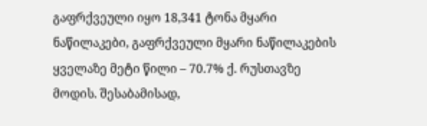გაფრქვეული იყო 18,341 ტონა მყარი ნაწილაკები, გაფრქვეული მყარი ნაწილაკების ყველაზე მეტი წილი – 70.7% ქ. რუსთავზე მოდის. შესაბამისად,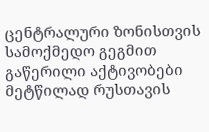ცენტრალური ზონისთვის სამოქმედო გეგმით გაწერილი აქტივობები მეტწილად რუსთავის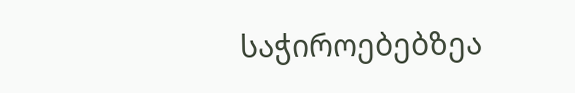საჭიროებებზეა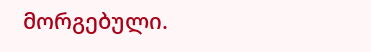მორგებული.